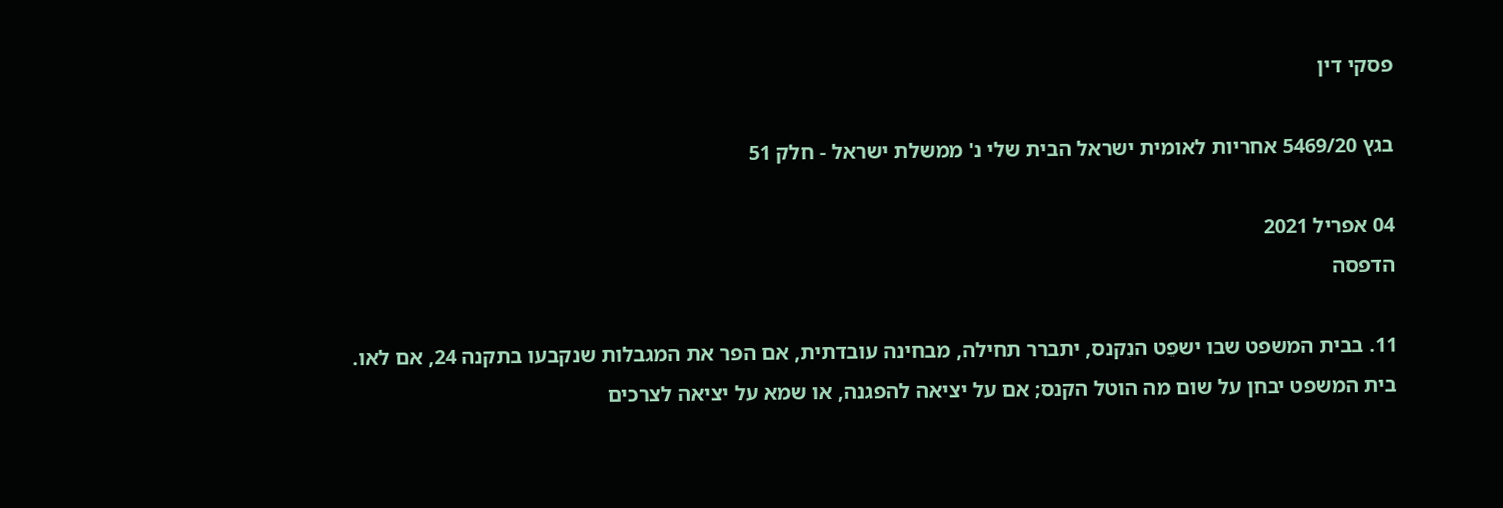פסקי דין

בגץ 5469/20 אחריות לאומית ישראל הבית שלי נ' ממשלת ישראל - חלק 51

04 אפריל 2021
הדפסה

11. בבית המשפט שבו ישפֵט הנִקנס, יתברר תחילה, מבחינה עובדתית, אם הפר את המגבלות שנקבעו בתקנה 24, אם לאו. בית המשפט יבחן על שום מה הוטל הקנס; אם על יציאה להפגנה, או שמא על יציאה לצרכים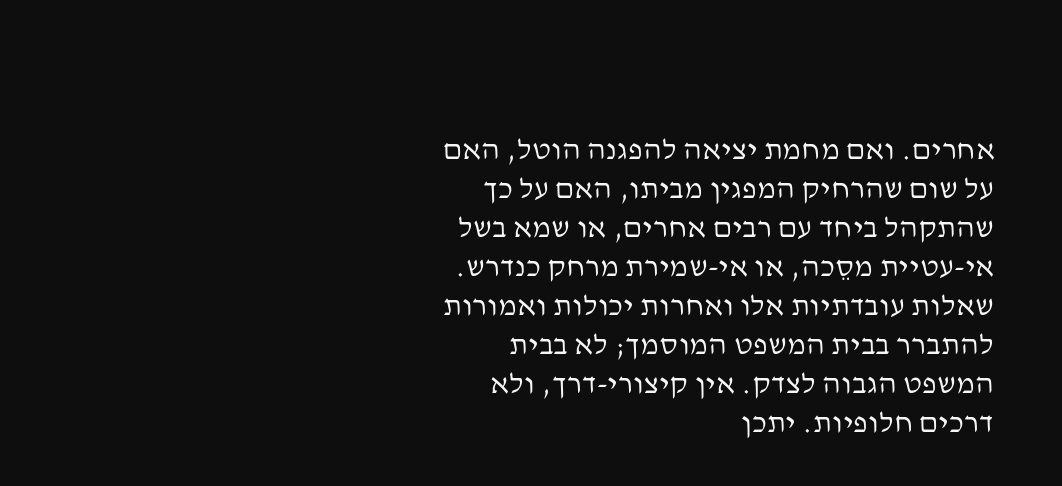אחרים. ואם מחמת יציאה להפגנה הוטל, האם על שום שהרחיק המפגין מביתו, האם על כך שהתקהל ביחד עם רבים אחרים, או שמא בשל אי-עטיית מסֵכה, או אי-שמירת מרחק כנדרש. שאלות עובדתיות אלו ואחרות יכולות ואמורות להתברר בבית המשפט המוסמך; לא בבית המשפט הגבוה לצדק. אין קיצורי-דרך, ולא דרכים חלופיות. יתכן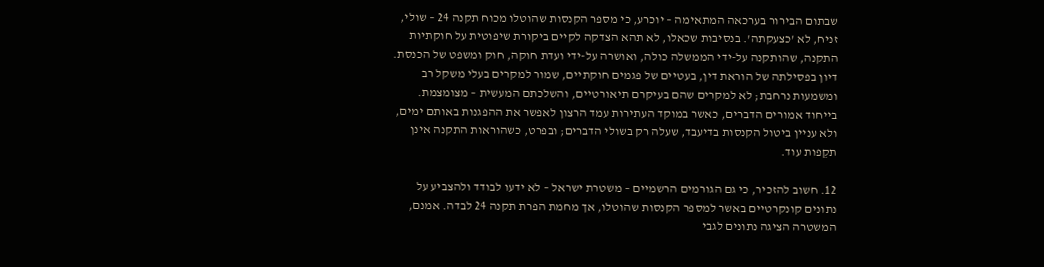שבתום הבירור בערכאה המתאימה – יוכרע, כי מספר הקנסות שהוטלו מכוח תקנה 24 – שולי, זניח, לא 'כצעקתה'. בנסיבות שכאלו, לא תהא הצדקה לקיים ביקורת שיפוטית על חוקתיות התקנה, שהותקנה על-ידי הממשלה כולה, ואושרה על-ידי ועדת חוקה, חוק ומשפט של הכנסת. דיון בפסילתה של הוראת דין, בעטיים של פגמים חוקתיים, שמור למקרים בעלי משקל רב ומשמעות נרחבת; לא למקרים שהם בעיקרם תיאורטיים, והשלכתם המעשית – מצומצמת. בייחוד אמורים הדברים, כאשר במוקד העתירות עמד הרצון לאפשר את ההפגנות באותם ימים, ולא עניין ביטול הקנסות בדיעבד, שעלה רק בשולי הדברים; ובפרט, כשהוראות התקנה אינן תקֵפות עוד.

12. חשוב להזכיר, כי גם הגורמים הרשמיים – משטרת ישראל – לא ידעו לבודד ולהצביע על נתונים קונקרטיים באשר למספר הקנסות שהוטלו, אך מחמת הפרת תקנה 24 לבדה. אמנם, המשטרה הציגה נתונים לגבי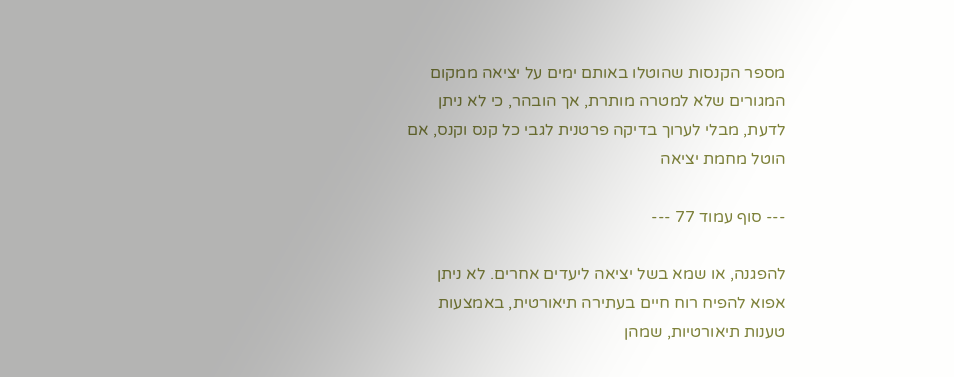מספר הקנסות שהוטלו באותם ימים על יציאה ממקום המגורים שלא למטרה מותרת, אך הובהר, כי לא ניתן לדעת, מבלי לערוך בדיקה פרטנית לגבי כל קנס וקנס, אם הוטל מחמת יציאה

--- סוף עמוד 77 ---

להפגנה, או שמא בשל יציאה ליעדים אחרים. לא ניתן אפוא להפיח רוח חיים בעתירה תיאורטית, באמצעות טענות תיאורטיות, שמהן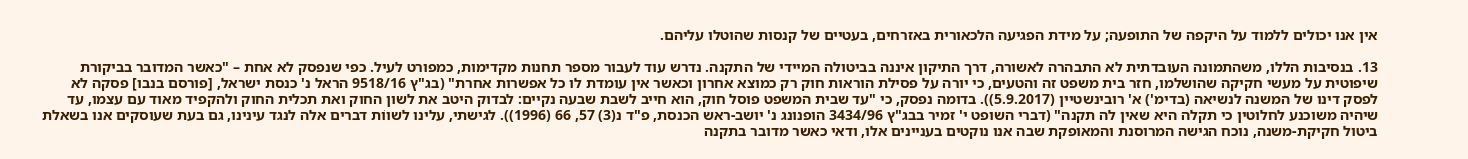אין אנו יכולים ללמוד על היקפה של התופעה; על מידת הפגיעה הלכאורית באזרחים, בעטיים של קנסות שהוטלו עליהם.

13. בנסיבות הללו, משהתמונה העובדתית לא התבהרה לאשורה, דרך התיקון איננה בביטולה המיידי של התקנה. נדרש עוד לעבור מספר תחנות מקדימות, כמפורט לעיל. כפי שנפסק לא אחת – "כאשר המדובר בביקורת שיפוטית על מעשי חקיקה שהושלמו, חזר בית משפט זה והטעים, כי יורה על פסילת הוראות חוק רק כמוצא אחרון וכאשר אין עומדת לו כל אפשרות אחרת" (בג"ץ 9518/16 הראל נ' כנסת ישראל, [פורסם בנבו] פסקה לא לפסק דינו של המשנה לנשיאה (בדימ') א' רובינשטיין (5.9.2017)). בדומה נפסק, כי "עד שבית המשפט פוסל חוק, הוא חייב לשבת שבעה נקיים: לבדוק היטב את לשון החוק ואת תכלית החוק ולהקפיד מאוד עם עצמו, עד שיהיה משוכנע לחלוטין כי תקלה היא שאין לה תקנה" (דברי השופט י' זמיר בבג"ץ 3434/96 הופנונג נ' יושב-ראש הכנסת, פ"ד נ(3) 57, 66 (1996)). לגישתי, עלינו לשווֹת דברים אלה לנגד עינינו, גם בעת שעוסקים אנו בשאלת ביטול חקיקת-משנה, נוכח הגישה המרוסנת והמאופקת שבה אנו נוקטים בעניינים אלו, ודאי כאשר מדובר בתקנה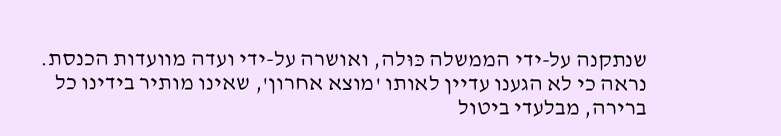שנתקנה על-ידי הממשלה כּוּלה, ואושרה על-ידי ועדה מוועדות הכנסת. נראה כי לא הגענו עדיין לאותו 'מוצא אחרון', שאינו מותיר בידינו כל ברירה, מבלעדי ביטול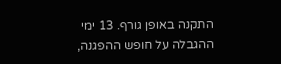התקנה באופן גורף. 13 ימי ההגבלה על חופש ההפגנה,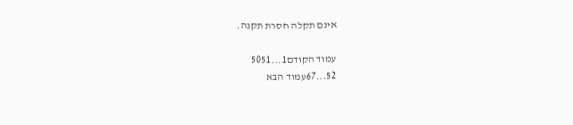אינם תקלה חסרת תקנה.

עמוד הקודם1...5051
52...67עמוד הבא